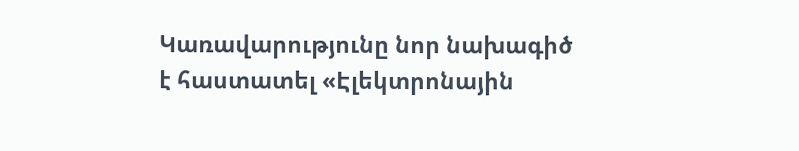Կառավարությունը նոր նախագիծ է հաստատել «Էլեկտրոնային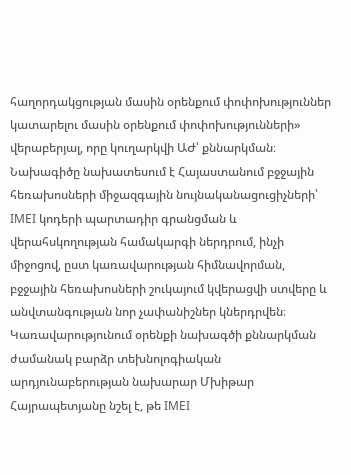հաղորդակցության մասին օրենքում փոփոխություններ կատարելու մասին օրենքում փոփոխությունների» վերաբերյալ, որը կուղարկվի ԱԺ՝ քննարկման։ Նախագիծը նախատեսում է Հայաստանում բջջային հեռախոսների միջազգային նույնականացուցիչների՝ IMEI կոդերի պարտադիր գրանցման և վերահսկողության համակարգի ներդրում, ինչի միջոցով, ըստ կառավարության հիմնավորման, բջջային հեռախոսների շուկայում կվերացվի ստվերը և անվտանգության նոր չափանիշներ կներդրվեն։
Կառավարությունում օրենքի նախագծի քննարկման ժամանակ բարձր տեխնոլոգիական արդյունաբերության նախարար Մխիթար Հայրապետյանը նշել է, թե IMEI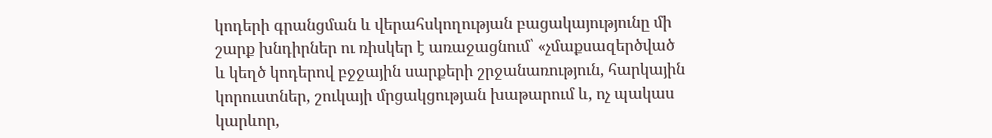կոդերի գրանցման և վերահսկողության բացակայությունը մի շարք խնդիրներ ու ռիսկեր է առաջացնում՝ «չմաքսազերծված և կեղծ կոդերով բջջային սարքերի շրջանառություն, հարկային կորուստներ, շուկայի մրցակցության խաթարում և, ոչ պակաս կարևոր,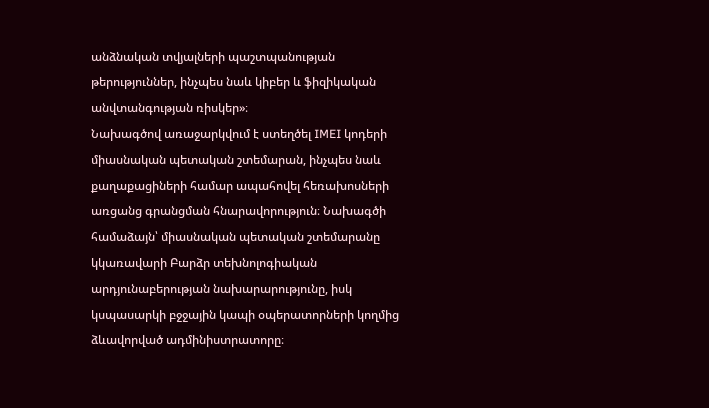անձնական տվյալների պաշտպանության թերություններ, ինչպես նաև կիբեր և ֆիզիկական անվտանգության ռիսկեր»։
Նախագծով առաջարկվում է ստեղծել IMEI կոդերի միասնական պետական շտեմարան, ինչպես նաև քաղաքացիների համար ապահովել հեռախոսների առցանց գրանցման հնարավորություն։ Նախագծի համաձայն՝ միասնական պետական շտեմարանը կկառավարի Բարձր տեխնոլոգիական արդյունաբերության նախարարությունը, իսկ կսպասարկի բջջային կապի օպերատորների կողմից ձևավորված ադմինիստրատորը։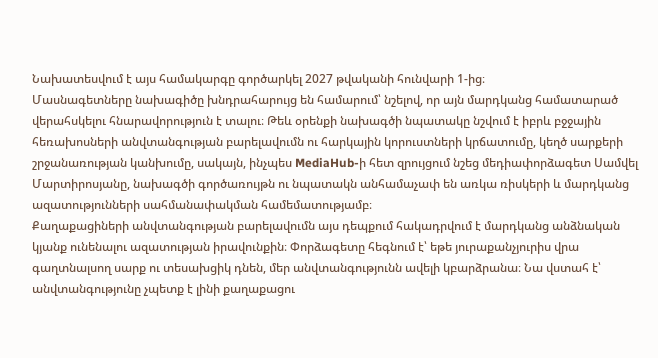Նախատեսվում է այս համակարգը գործարկել 2027 թվականի հունվարի 1-ից։
Մասնագետները նախագիծը խնդրահարույց են համարում՝ նշելով, որ այն մարդկանց համատարած վերահսկելու հնարավորություն է տալու։ Թեև օրենքի նախագծի նպատակը նշվում է իբրև բջջային հեռախոսների անվտանգության բարելավումն ու հարկային կորուստների կրճատումը, կեղծ սարքերի շրջանառության կանխումը, սակայն, ինչպես MediaHub-ի հետ զրույցում նշեց մեդիափորձագետ Սամվել Մարտիրոսյանը, նախագծի գործառույթն ու նպատակն անհամաչափ են առկա ռիսկերի և մարդկանց ազատությունների սահմանափակման համեմատությամբ։
Քաղաքացիների անվտանգության բարելավումն այս դեպքում հակադրվում է մարդկանց անձնական կյանք ունենալու ազատության իրավունքին։ Փորձագետը հեգնում է՝ եթե յուրաքանչյուրիս վրա գաղտնալսող սարք ու տեսախցիկ դնեն, մեր անվտանգությունն ավելի կբարձրանա։ Նա վստահ է՝ անվտանգությունը չպետք է լինի քաղաքացու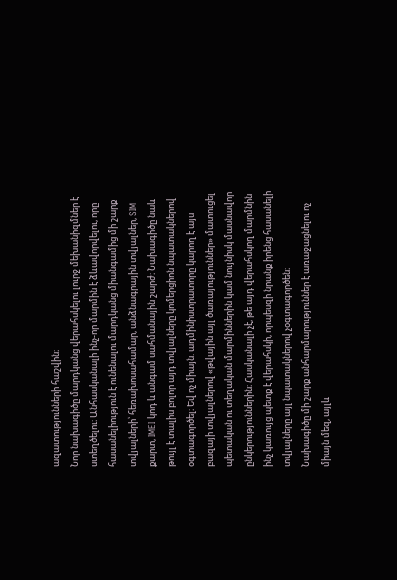ազատությունների հաշվին։
Նոր նախագիծը մարդկանց վերահսկելու լուրջ մեխանիզմներ է ստեղծելու։ Անհասկանալի ինչ-որ մարմին է ձևավորվելու, որը հասանելիություն է ունենալու մարդկանց միանգամից մի շարք տվյալների՝ հեռախոսահամար, անձնագրային տվյալներ, SIM քարտ, IMEI կոդ և անգամ սահմանային շարժ։ Նախագիծը նաև թույլ է տալիս բոլոր այդ տվյալները կոմերցիոն նպատակներով օգտագործել։ Եվ ոչ միայն. ադմինիստրատորը կարող է այս բազայի տվյալներով «թվային այլ ծառայություններ» մատուցել պետական ու տեղական մարմիններին կամ նույնիսկ մասնավոր ընկերություններին։ Հասկանալի չէ, թե այդ վերահսկող մարմնին ինչ կառույց պետք է վերահսկի, որպեսզի նրանք իրենց հասանելի տվյալները այլ նպատակներով չօգտագործեն։
Նախագիծը մի շարք անհարմարություններ է առաջացնելու ոչ միայն մեզ, այլև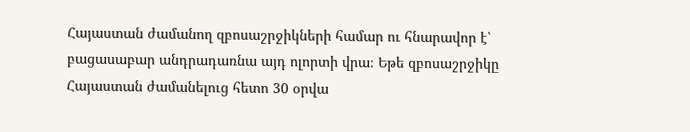Հայաստան ժամանող զբոսաշրջիկների համար ու հնարավոր է՝ բացասաբար անդրադառնա այդ ոլորտի վրա։ Եթե զբոսաշրջիկը Հայաստան ժամանելուց հետո 30 օրվա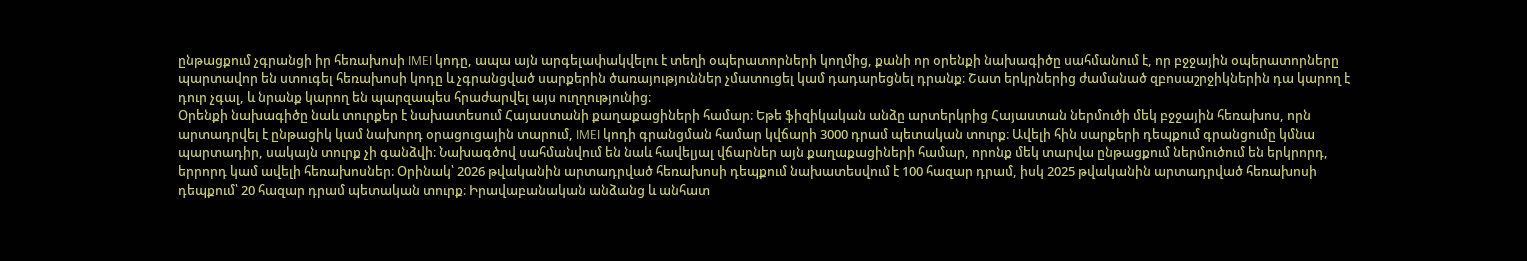ընթացքում չգրանցի իր հեռախոսի IMEI կոդը, ապա այն արգելափակվելու է տեղի օպերատորների կողմից, քանի որ օրենքի նախագիծը սահմանում է, որ բջջային օպերատորները պարտավոր են ստուգել հեռախոսի կոդը և չգրանցված սարքերին ծառայություններ չմատուցել կամ դադարեցնել դրանք։ Շատ երկրներից ժամանած զբոսաշրջիկներին դա կարող է դուր չգալ, և նրանք կարող են պարզապես հրաժարվել այս ուղղությունից։
Օրենքի նախագիծը նաև տուրքեր է նախատեսում Հայաստանի քաղաքացիների համար։ Եթե ֆիզիկական անձը արտերկրից Հայաստան ներմուծի մեկ բջջային հեռախոս, որն արտադրվել է ընթացիկ կամ նախորդ օրացուցային տարում, IMEI կոդի գրանցման համար կվճարի 3000 դրամ պետական տուրք։ Ավելի հին սարքերի դեպքում գրանցումը կմնա պարտադիր, սակայն տուրք չի գանձվի։ Նախագծով սահմանվում են նաև հավելյալ վճարներ այն քաղաքացիների համար, որոնք մեկ տարվա ընթացքում ներմուծում են երկրորդ, երրորդ կամ ավելի հեռախոսներ։ Օրինակ՝ 2026 թվականին արտադրված հեռախոսի դեպքում նախատեսվում է 100 հազար դրամ, իսկ 2025 թվականին արտադրված հեռախոսի դեպքում՝ 20 հազար դրամ պետական տուրք։ Իրավաբանական անձանց և անհատ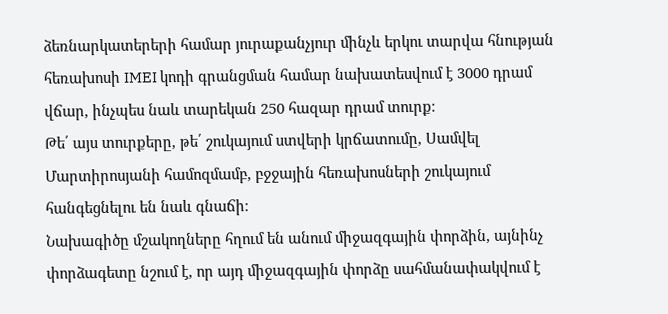ձեռնարկատերերի համար յուրաքանչյուր մինչև երկու տարվա հնության հեռախոսի IMEI կոդի գրանցման համար նախատեսվում է 3000 դրամ վճար, ինչպես նաև տարեկան 250 հազար դրամ տուրք։
Թե՛ այս տուրքերը, թե՛ շուկայում ստվերի կրճատումը, Սամվել Մարտիրոսյանի համոզմամբ, բջջային հեռախոսների շուկայում հանգեցնելու են նաև գնաճի։
Նախագիծը մշակողները հղում են անում միջազգային փորձին, այնինչ փորձագետը նշում է, որ այդ միջազգային փորձը սահմանափակվում է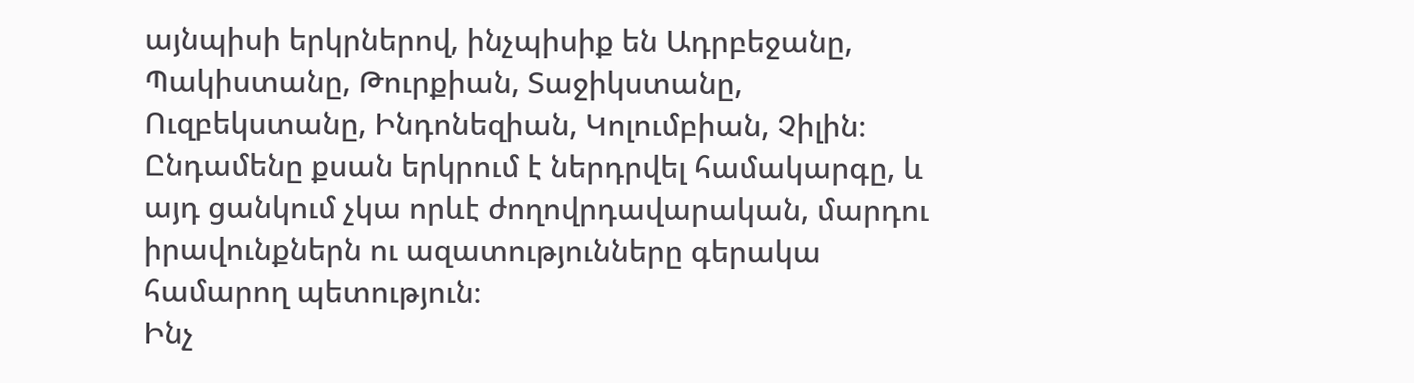այնպիսի երկրներով, ինչպիսիք են Ադրբեջանը, Պակիստանը, Թուրքիան, Տաջիկստանը, Ուզբեկստանը, Ինդոնեզիան, Կոլումբիան, Չիլին։ Ընդամենը քսան երկրում է ներդրվել համակարգը, և այդ ցանկում չկա որևէ ժողովրդավարական, մարդու իրավունքներն ու ազատությունները գերակա համարող պետություն։
Ինչ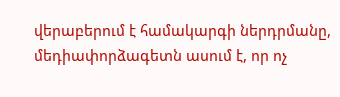վերաբերում է համակարգի ներդրմանը, մեդիափորձագետն ասում է, որ ոչ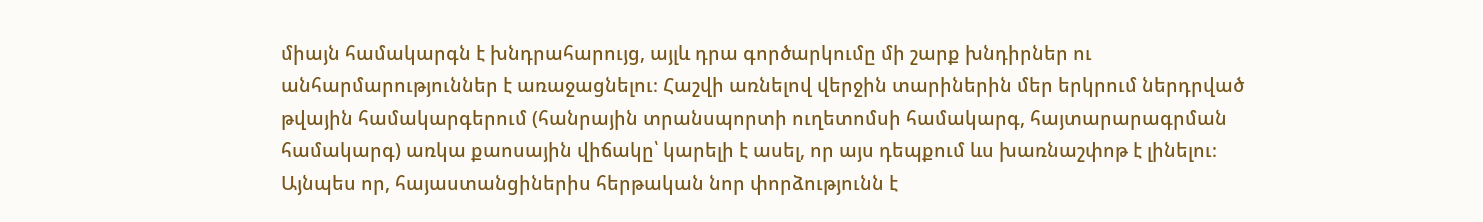միայն համակարգն է խնդրահարույց, այլև դրա գործարկումը մի շարք խնդիրներ ու անհարմարություններ է առաջացնելու։ Հաշվի առնելով վերջին տարիներին մեր երկրում ներդրված թվային համակարգերում (հանրային տրանսպորտի ուղետոմսի համակարգ, հայտարարագրման համակարգ) առկա քաոսային վիճակը՝ կարելի է ասել, որ այս դեպքում ևս խառնաշփոթ է լինելու։ Այնպես որ, հայաստանցիներիս հերթական նոր փորձությունն է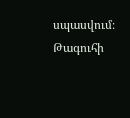սպասվում։
Թագուհի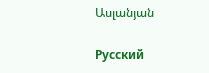Ասլանյան

Русский